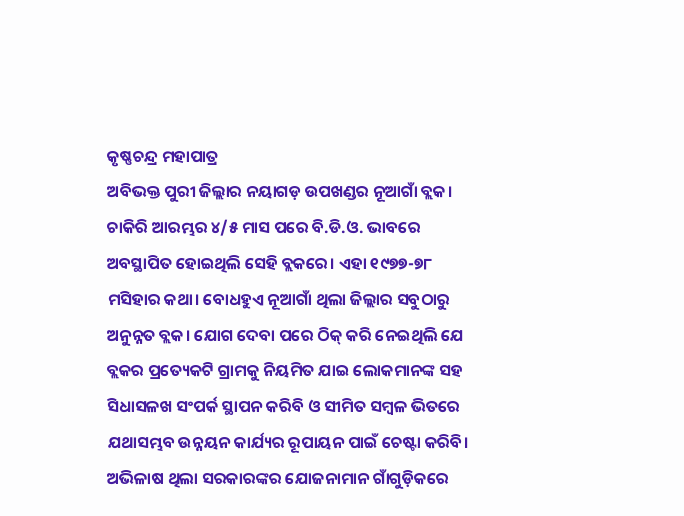କୃଷ୍ଣଚନ୍ଦ୍ର ମହାପାତ୍ର
ଅବିଭକ୍ତ ପୁରୀ ଜିଲ୍ଲାର ନୟାଗଡ଼ ଉପଖଣ୍ଡର ନୂଆଗାଁ ବ୍ଲକ। ଚାକିରି ଆରମ୍ଭର ୪/୫ ମାସ ପରେ ବି.ଡି.ଓ. ଭାବରେ ଅବସ୍ଥାପିତ ହୋଇଥିଲି ସେହି ବ୍ଲକରେ। ଏହା ୧୯୭୭-୭୮ ମସିହାର କଥା। ବୋଧହୁଏ ନୂଆଗାଁ ଥିଲା ଜିଲ୍ଲାର ସବୁଠାରୁ ଅନୁନ୍ନତ ବ୍ଲକ। ଯୋଗ ଦେବା ପରେ ଠିକ୍ କରି ନେଇଥିଲି ଯେ ବ୍ଲକର ପ୍ରତ୍ୟେକଟି ଗ୍ରାମକୁ ନିୟମିତ ଯାଇ ଲୋକମାନଙ୍କ ସହ ସିଧାସଳଖ ସଂପର୍କ ସ୍ଥାପନ କରିବି ଓ ସୀମିତ ସମ୍ବଳ ଭିତରେ ଯଥାସମ୍ଭବ ଉନ୍ନୟନ କାର୍ଯ୍ୟର ରୂପାୟନ ପାଇଁ ଚେଷ୍ଟା କରିବି। ଅଭିଳାଷ ଥିଲା ସରକାରଙ୍କର ଯୋଜନାମାନ ଗାଁଗୁଡ଼ିକରେ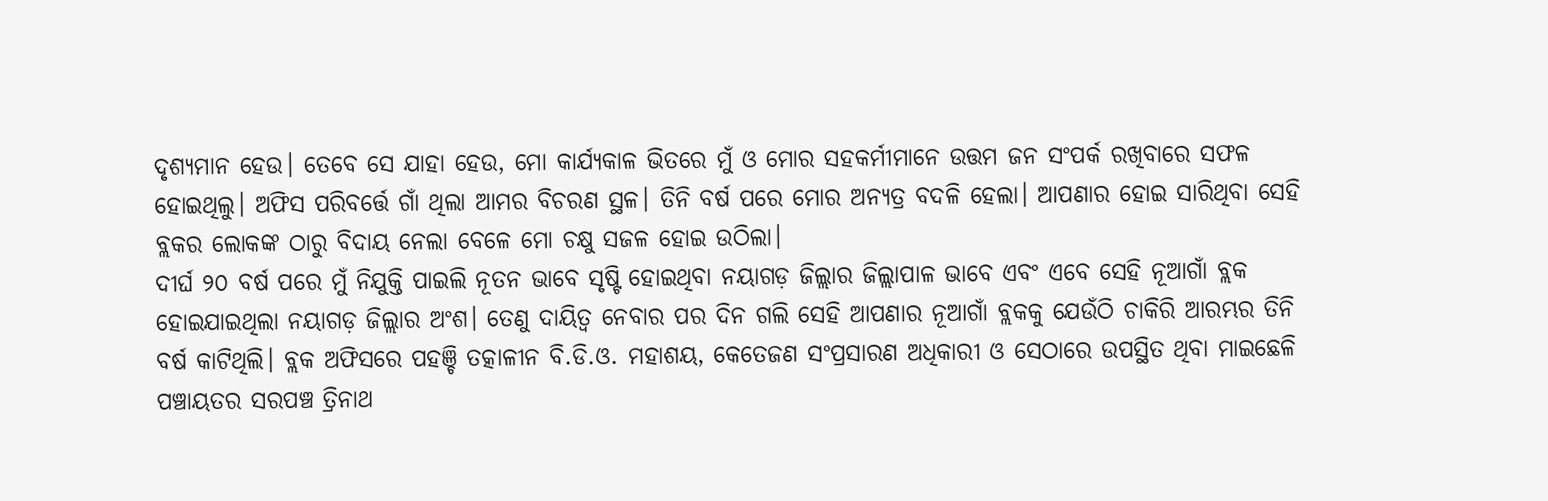ଦୃଶ୍ୟମାନ ହେଉ। ତେବେ ସେ ଯାହା ହେଉ, ମୋ କାର୍ଯ୍ୟକାଳ ଭିତରେ ମୁଁ ଓ ମୋର ସହକର୍ମୀମାନେ ଉତ୍ତମ ଜନ ସଂପର୍କ ରଖିବାରେ ସଫଳ ହୋଇଥିଲୁ। ଅଫିସ ପରିବର୍ତ୍ତେ ଗାଁ ଥିଲା ଆମର ବିଚରଣ ସ୍ଥଳ। ତିନି ବର୍ଷ ପରେ ମୋର ଅନ୍ୟତ୍ର ବଦଳି ହେଲା। ଆପଣାର ହୋଇ ସାରିଥିବା ସେହି ବ୍ଲକର ଲୋକଙ୍କ ଠାରୁ ବିଦାୟ ନେଲା ବେଳେ ମୋ ଚକ୍ଷୁ ସଜଳ ହୋଇ ଉଠିଲା।
ଦୀର୍ଘ ୨୦ ବର୍ଷ ପରେ ମୁଁ ନିଯୁକ୍ତି ପାଇଲି ନୂତନ ଭାବେ ସୃଷ୍ଟି ହୋଇଥିବା ନୟାଗଡ଼ ଜିଲ୍ଲାର ଜିଲ୍ଲାପାଳ ଭାବେ ଏବଂ ଏବେ ସେହି ନୂଆଗାଁ ବ୍ଲକ ହୋଇଯାଇଥିଲା ନୟାଗଡ଼ ଜିଲ୍ଲାର ଅଂଶ। ତେଣୁ ଦାୟିତ୍ବ ନେବାର ପର ଦିନ ଗଲି ସେହି ଆପଣାର ନୂଆଗାଁ ବ୍ଲକକୁ ଯେଉଁଠି ଚାକିରି ଆରମ୍ଭର ତିନି ବର୍ଷ କାଟିଥିଲି। ବ୍ଲକ ଅଫିସରେ ପହଞ୍ଚି ତତ୍କାଳୀନ ବି.ଡି.ଓ. ମହାଶୟ, କେତେଜଣ ସଂପ୍ରସାରଣ ଅଧିକାରୀ ଓ ସେଠାରେ ଉପସ୍ଥିତ ଥିବା ମାଇଛେଳି ପଞ୍ଚାୟତର ସରପଞ୍ଚ ତ୍ରିନାଥ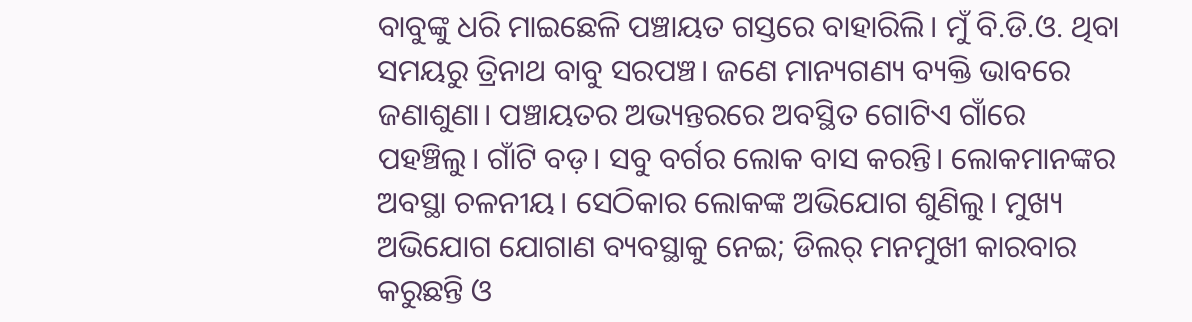ବାବୁଙ୍କୁ ଧରି ମାଇଛେଳି ପଞ୍ଚାୟତ ଗସ୍ତରେ ବାହାରିଲି। ମୁଁ ବି.ଡି.ଓ. ଥିବା ସମୟରୁ ତ୍ରିନାଥ ବାବୁ ସରପଞ୍ଚ। ଜଣେ ମାନ୍ୟଗଣ୍ୟ ବ୍ୟକ୍ତି ଭାବରେ ଜଣାଶୁଣା। ପଞ୍ଚାୟତର ଅଭ୍ୟନ୍ତରରେ ଅବସ୍ଥିତ ଗୋଟିଏ ଗାଁରେ ପହଞ୍ଚିଲୁ। ଗାଁଟି ବଡ଼। ସବୁ ବର୍ଗର ଲୋକ ବାସ କରନ୍ତି। ଲୋକମାନଙ୍କର ଅବସ୍ଥା ଚଳନୀୟ। ସେଠିକାର ଲୋକଙ୍କ ଅଭିଯୋଗ ଶୁଣିଲୁ। ମୁଖ୍ୟ ଅଭିଯୋଗ ଯୋଗାଣ ବ୍ୟବସ୍ଥାକୁ ନେଇ; ଡିଲର୍ ମନମୁଖୀ କାରବାର କରୁଛନ୍ତି ଓ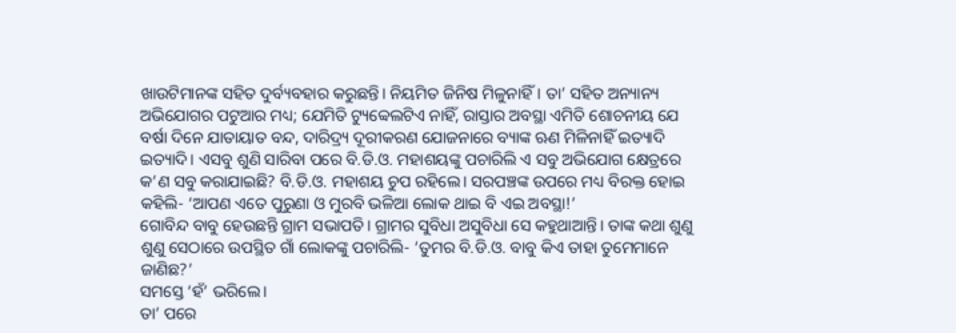ଖାଉଟିମାନଙ୍କ ସହିତ ଦୁର୍ବ୍ୟବହାର କରୁଛନ୍ତି। ନିୟମିତ ଜିନିଷ ମିଳୁନାହିଁ। ତା’ ସହିତ ଅନ୍ୟାନ୍ୟ ଅଭିଯୋଗର ପଟୁଆର ମଧ୍ୟ; ଯେମିତି ଟ୍ୟୁବ୍ୱେଲଟିଏ ନାହିଁ, ରାସ୍ତାର ଅବସ୍ଥା ଏମିତି ଶୋଚନୀୟ ଯେ ବର୍ଷା ଦିନେ ଯାତାୟାତ ବନ୍ଦ, ଦାରିଦ୍ର୍ୟ ଦୂରୀକରଣ ଯୋଜନାରେ ବ୍ୟାଙ୍କ ଋଣ ମିଳିନାହିଁ ଇତ୍ୟାଦି ଇତ୍ୟାଦି। ଏସବୁ ଶୁଣି ସାରିବା ପରେ ବି.ଡି.ଓ. ମହାଶୟଙ୍କୁ ପଚାରିଲି ଏ ସବୁ ଅଭିଯୋଗ କ୍ଷେତ୍ରରେ କ’ଣ ସବୁ କରାଯାଇଛି? ବି.ଡି.ଓ. ମହାଶୟ ଚୁପ ରହିଲେ। ସରପଞ୍ଚଙ୍କ ଉପରେ ମଧ୍ୟ ବିରକ୍ତ ହୋଇ କହିଲି- ‘ଆପଣ ଏତେ ପୁରୁଣା ଓ ମୁରବି ଭଳିଆ ଲୋକ ଥାଇ ବି ଏଇ ଅବସ୍ଥା!’
ଗୋବିନ୍ଦ ବାବୁ ହେଉଛନ୍ତି ଗ୍ରାମ ସଭାପତି। ଗ୍ରାମର ସୁବିଧା ଅସୁବିଧା ସେ କହୁଥାଆନ୍ତି। ତାଙ୍କ କଥା ଶୁଣୁ ଶୁଣୁ ସେଠାରେ ଉପସ୍ଥିତ ଗାଁ ଲୋକଙ୍କୁ ପଚାରିଲି- ‘ତୁମର ବି.ଡି.ଓ. ବାବୁ କିଏ ତାହା ତୁମେମାନେ ଜାଣିଛ?’
ସମସ୍ତେ ‘ହଁ’ ଭରିଲେ।
ତା’ ପରେ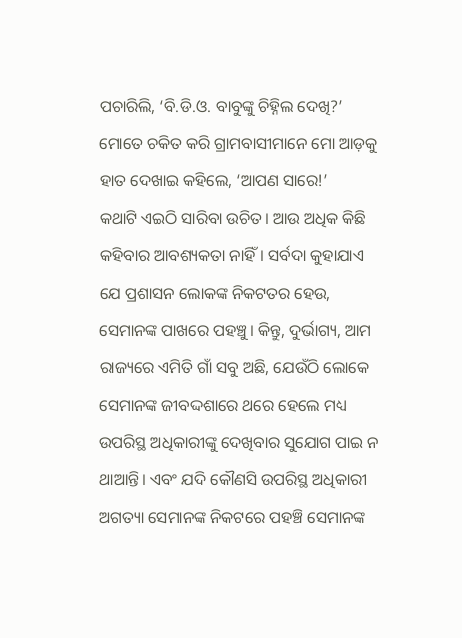ପଚାରିଲି, ‘ବି.ଡି.ଓ. ବାବୁଙ୍କୁ ଚିହ୍ନିଲ ଦେଖି?’
ମୋତେ ଚକିତ କରି ଗ୍ରାମବାସୀମାନେ ମୋ ଆଡ଼କୁ ହାତ ଦେଖାଇ କହିଲେ, ‘ଆପଣ ସାରେ!’
କଥାଟି ଏଇଠି ସାରିବା ଉଚିତ। ଆଉ ଅଧିକ କିଛି କହିବାର ଆବଶ୍ୟକତା ନାହିଁ। ସର୍ବଦା କୁହାଯାଏ ଯେ ପ୍ରଶାସନ ଲୋକଙ୍କ ନିକଟତର ହେଉ, ସେମାନଙ୍କ ପାଖରେ ପହଞ୍ଚୁ। କିନ୍ତୁ, ଦୁର୍ଭାଗ୍ୟ, ଆମ ରାଜ୍ୟରେ ଏମିତି ଗାଁ ସବୁ ଅଛି, ଯେଉଁଠି ଲୋକେ ସେମାନଙ୍କ ଜୀବଦ୍ଦଶାରେ ଥରେ ହେଲେ ମଧ୍ୟ ଉପରିସ୍ଥ ଅଧିକାରୀଙ୍କୁ ଦେଖିବାର ସୁଯୋଗ ପାଇ ନ ଥାଆନ୍ତି। ଏବଂ ଯଦି କୌଣସି ଉପରିସ୍ଥ ଅଧିକାରୀ ଅଗତ୍ୟା ସେମାନଙ୍କ ନିକଟରେ ପହଞ୍ଚି ସେମାନଙ୍କ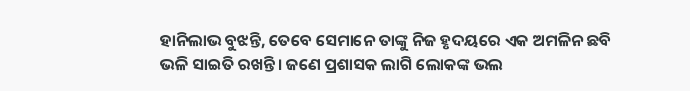ହାନିଲାଭ ବୁଝନ୍ତି, ତେବେ ସେମାନେ ତାଙ୍କୁ ନିଜ ହୃଦୟରେ ଏକ ଅମଳିନ ଛବି ଭଳି ସାଇତି ରଖନ୍ତି। ଜଣେ ପ୍ରଶାସକ ଲାଗି ଲୋକଙ୍କ ଭଲ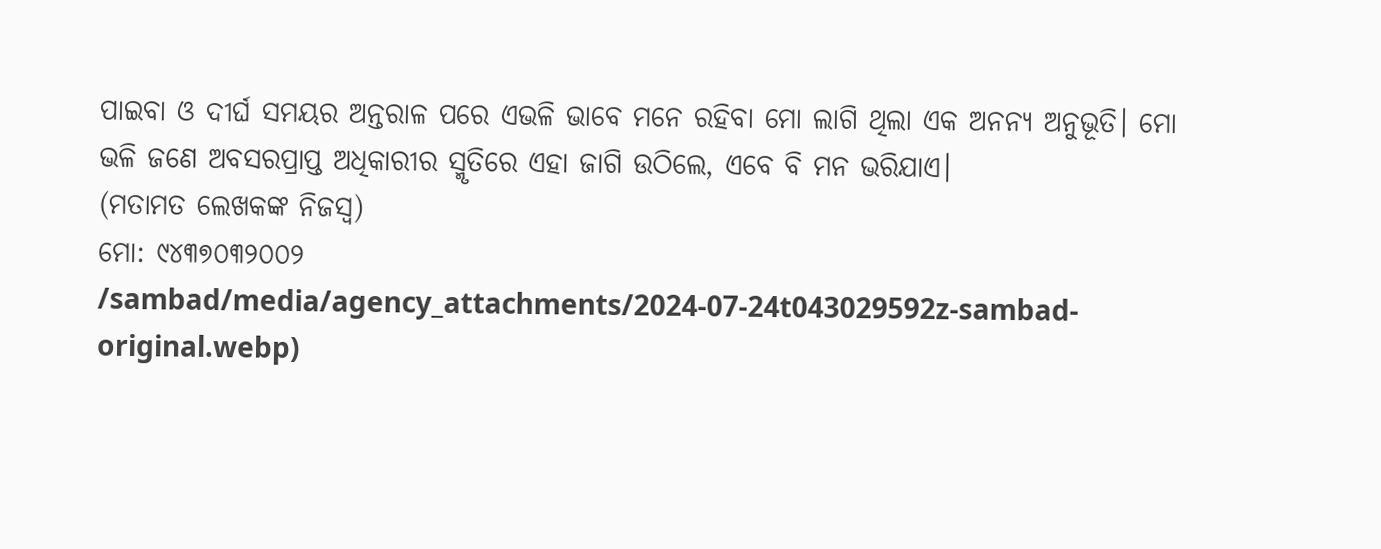ପାଇବା ଓ ଦୀର୍ଘ ସମୟର ଅନ୍ତରାଳ ପରେ ଏଭଳି ଭାବେ ମନେ ରହିବା ମୋ ଲାଗି ଥିଲା ଏକ ଅନନ୍ୟ ଅନୁଭୂତି। ମୋ ଭଳି ଜଣେ ଅବସରପ୍ରାପ୍ତ ଅଧିକାରୀର ସ୍ମୃତିରେ ଏହା ଜାଗି ଉଠିଲେ, ଏବେ ବି ମନ ଭରିଯାଏ।
(ମତାମତ ଲେଖକଙ୍କ ନିଜସ୍ବ)
ମୋ: ୯୪୩୭୦୩୨୦୦୨
/sambad/media/agency_attachments/2024-07-24t043029592z-sambad-original.webp)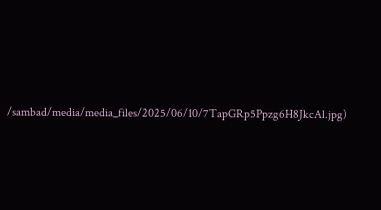/sambad/media/media_files/2025/06/10/7TapGRp5Ppzg6H8JkcAl.jpg)